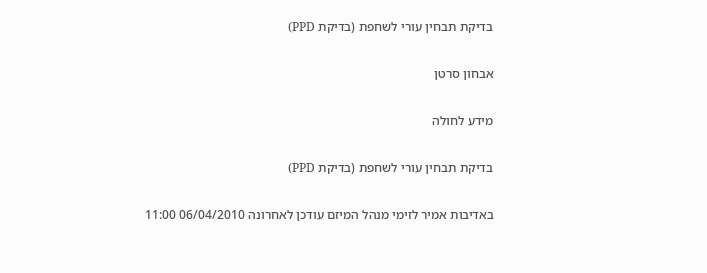בדיקת תבחין עורי לשחפת (בדיקת PPD)

אבחון סרטן

מידע לחולה

בדיקת תבחין עורי לשחפת (בדיקת PPD)

באדיבות אמיר לזימי מנהל המיזם עודכן לאחרונה 06/04/2010 11:00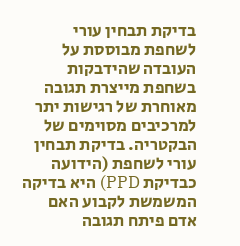בדיקת תבחין עורי לשחפת מבוססת על העובדה שהידבקות בשחפת מייצרת תגובה מאוחרת של רגישות יתר למרכיבים מסוימים של הבקטריה. בדיקת תבחין עורי לשחפת (הידועה כבדיקת PPD) היא בדיקה המשמשת לקבוע האם אדם פיתח תגובה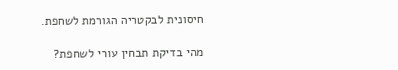חיסונית לבקטריה הגורמת לשחפת.

מהי בדיקת תבחין עורי לשחפת?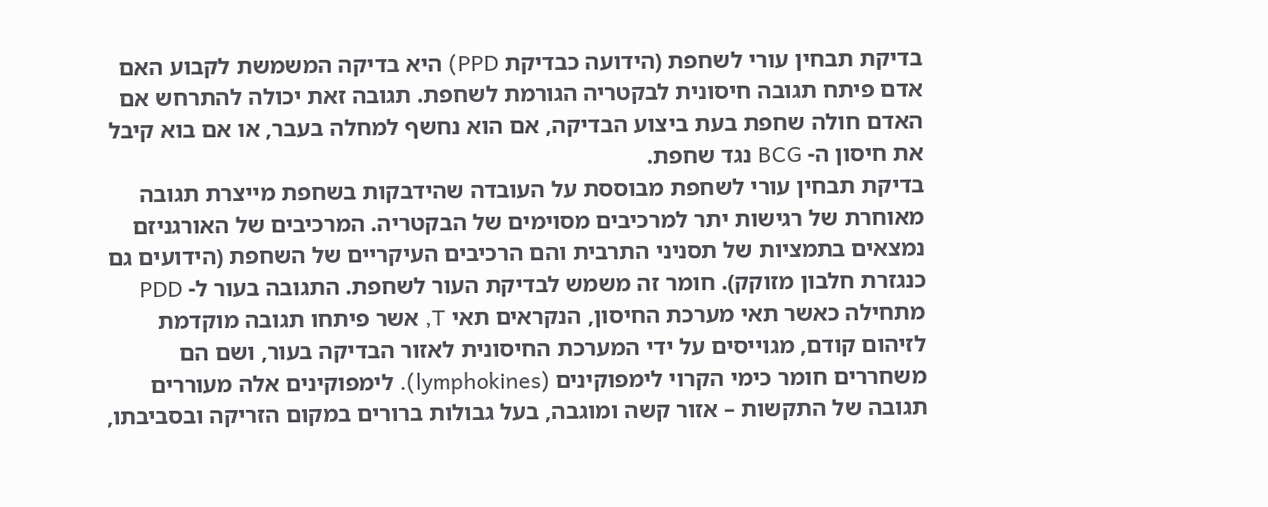בדיקת תבחין עורי לשחפת (הידועה כבדיקת PPD) היא בדיקה המשמשת לקבוע האם אדם פיתח תגובה חיסונית לבקטריה הגורמת לשחפת. תגובה זאת יכולה להתרחש אם האדם חולה שחפת בעת ביצוע הבדיקה, אם הוא נחשף למחלה בעבר, או אם בוא קיבל את חיסון ה- BCG נגד שחפת.
בדיקת תבחין עורי לשחפת מבוססת על העובדה שהידבקות בשחפת מייצרת תגובה מאוחרת של רגישות יתר למרכיבים מסוימים של הבקטריה. המרכיבים של האורגניזם נמצאים בתמציות של תסניני התרבית והם הרכיבים העיקריים של השחפת (הידועים גם כנגזרת חלבון מזוקק). חומר זה משמש לבדיקת העור לשחפת. התגובה בעור ל- PDD מתחילה כאשר תאי מערכת החיסון, הנקראים תאי T, אשר פיתחו תגובה מוקדמת לזיהום קודם, מגוייסים על ידי המערכת החיסונית לאזור הבדיקה בעור, ושם הם משחררים חומר כימי הקרוי לימפוקינים (lymphokines). לימפוקינים אלה מעוררים תגובה של התקשות – אזור קשה ומוגבה, בעל גבולות ברורים במקום הזריקה ובסביבתו,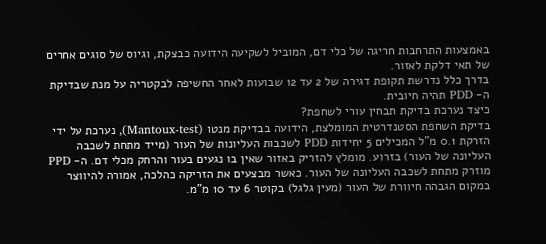באמצעות התרחבות חריגה של כלי דם, המוביל לשקיעה הידועה כבצקת, וגיוס של סוגים אחרים של תאי דלקת לאזור.
בדרך כלל נדרשת תקופת דגירה של 2 עד 12 שבועות לאחר החשיפה לבקטריה על מנת שבדיקת ה- PDD תהיה חיובית.
כיצד נערכת בדיקת תבחין עורי לשחפת?
בדיקת השחפת הסטנדרטית המומלצת, הידועה בבדיקת מנטו (Mantoux-test), נערכת על ידי הזרקת 0.1 מ"ל המכילים 5 יחידות PDD לשכבות העליונות של העור (מייד מתחת לשכבה העליונה של העור) בזרוע. מומלץ להזריק באזור שאין בו נגעים בעור והרחק מכלי דם. ה- PPD מוזרק מתחת לשכבה העליונה של העור. כאשר מבצעים את הזריקה כהלכה, אמורה להיווצר במקום הגבהה חיוורת של העור (מעין גלגל) בקוטר 6 עד 10 מ"מ.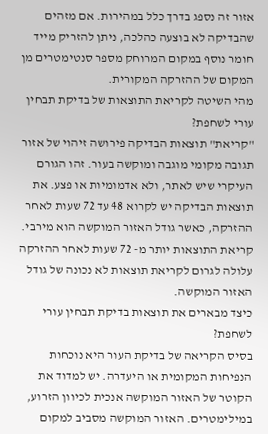אזור זה נספג בדרך כלל במהירות. אם מזהים שהבדיקה לא בוצעה כהלכה, ניתן להזריק מייד חומר נוסף במקום המרוחק מספר סנטימטרים מן המקום של ההזרקה המקורית.
מהי השיטה לקריאת התוצאות של בדיקת תבחין עורי לשחפת?
"קריאת" תוצאות הבדיקה פירושה זיהוי של אזור תגובה מקומי מוגבה ומוקשה בעור. זהו הגורם העיקרי שיש לאתר, ולא אדמומיות או פצע. את תוצאות הבדיקה יש לקרוא 48 עד 72 שעות לאחר ההזרקה, כאשר גודל האזור המוקשה הוא מירבי. קריאת התוצאות יותר מ- 72 שעות לאחר ההזרקה עלולה לגרום לקריאת תוצאות לא נכונה של גודל האזור המוקשה.
כיצד מבארים את תוצאות בדיקת תבחין עורי לשחפת?
בסיס הקריאה של בדיקת העור היא נוכחות הנפיחות המקומית או היעדרה. יש למדוד את הקוטר של האזור המוקשה אנכית לכיוון הזרוע, במילימטרים. האזור המוקשה מסביב למקום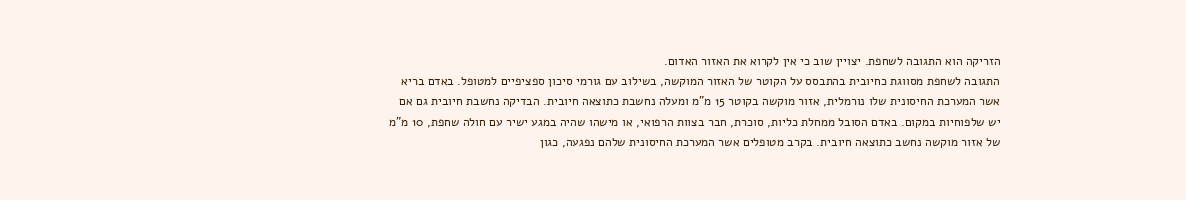הזריקה הוא התגובה לשחפת. יצויין שוב כי אין לקרוא את האזור האדום.
התגובה לשחפת מסווגת כחיובית בהתבסס על הקוטר של האזור המוקשה, בשילוב עם גורמי סיכון ספציפיים למטופל. באדם בריא אשר המערכת החיסונית שלו נורמלית, אזור מוקשה בקוטר 15 מ"מ ומעלה נחשבת כתוצאה חיובית. הבדיקה נחשבת חיובית גם אם יש שלפוחיות במקום. באדם הסובל ממחלת כליות, סוכרת, חבר בצוות הרפואי, או מישהו שהיה במגע ישיר עם חולה שחפת, 10 מ"מ של אזור מוקשה נחשב כתוצאה חיובית. בקרב מטופלים אשר המערכת החיסונית שלהם נפגעה, כגון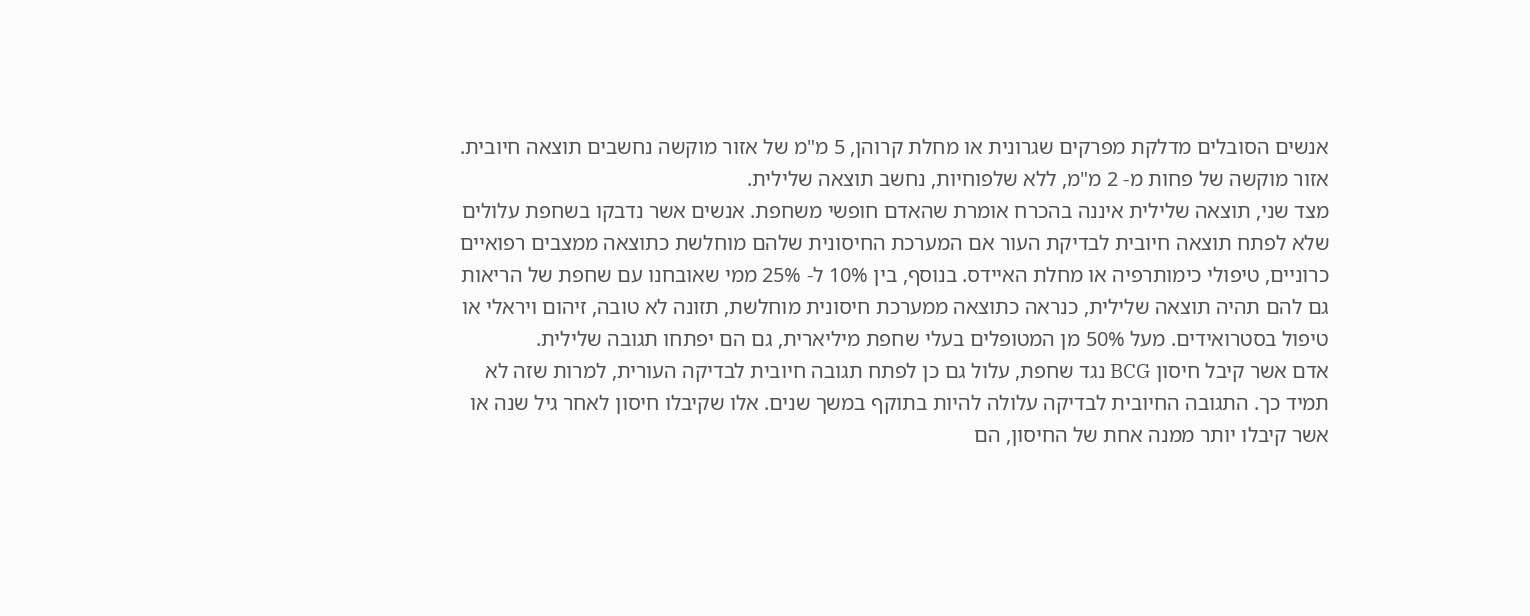אנשים הסובלים מדלקת מפרקים שגרונית או מחלת קרוהן, 5 מ"מ של אזור מוקשה נחשבים תוצאה חיובית. אזור מוקשה של פחות מ- 2 מ"מ, ללא שלפוחיות, נחשב תוצאה שלילית.
מצד שני, תוצאה שלילית איננה בהכרח אומרת שהאדם חופשי משחפת. אנשים אשר נדבקו בשחפת עלולים שלא לפתח תוצאה חיובית לבדיקת העור אם המערכת החיסונית שלהם מוחלשת כתוצאה ממצבים רפואיים כרוניים, טיפולי כימותרפיה או מחלת האיידס. בנוסף, בין 10% ל- 25% ממי שאובחנו עם שחפת של הריאות גם להם תהיה תוצאה שלילית, כנראה כתוצאה ממערכת חיסונית מוחלשת, תזונה לא טובה, זיהום ויראלי או טיפול בסטרואידים. מעל 50% מן המטופלים בעלי שחפת מיליארית, גם הם יפתחו תגובה שלילית.
אדם אשר קיבל חיסון BCG נגד שחפת, עלול גם כן לפתח תגובה חיובית לבדיקה העורית, למרות שזה לא תמיד כך. התגובה החיובית לבדיקה עלולה להיות בתוקף במשך שנים. אלו שקיבלו חיסון לאחר גיל שנה או אשר קיבלו יותר ממנה אחת של החיסון, הם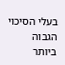בעלי הסיכוי הגבוה ביותר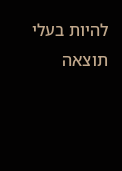להיות בעלי תוצאה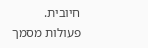חיובית.
פעולות מסמך